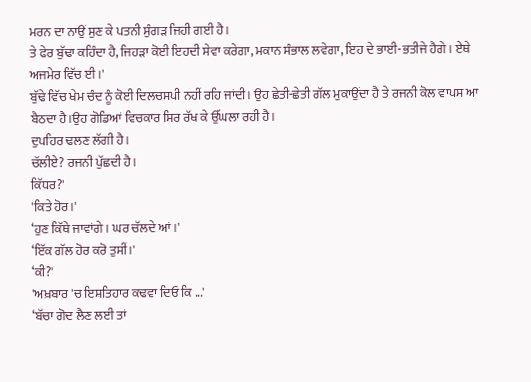ਮਰਨ ਦਾ ਨਾਉਂ ਸੁਣ ਕੇ ਪਤਨੀ ਸੁੰਗੜ ਜਿਹੀ ਗਈ ਹੈ।
ਤੇ ਫੇਰ ਬੁੱਢਾ ਕਹਿੰਦਾ ਹੈ, ਜਿਹੜਾ ਕੋਈ ਇਹਦੀ ਸੇਵਾ ਕਰੇਗਾ, ਮਕਾਨ ਸੰਭਾਲ ਲਵੇਗਾ, ਇਹ ਦੇ ਭਾਈ-ਭਤੀਜੇ ਹੈਗੇ। ਏਥੇ ਅਜਮੇਰ ਵਿੱਚ ਈ।'
ਬੁੱਢੇ ਵਿੱਚ ਖੇਮ ਚੰਦ ਨੂੰ ਕੋਈ ਦਿਲਚਸਪੀ ਨਹੀਂ ਰਹਿ ਜਾਂਦੀ। ਉਹ ਛੇਤੀ-ਛੇਤੀ ਗੱਲ ਮੁਕਾਉਂਦਾ ਹੈ ਤੇ ਰਜਨੀ ਕੋਲ ਵਾਪਸ ਆ ਬੈਠਦਾ ਹੈ।ਉਹ ਗੋਡਿਆਂ ਵਿਚਕਾਰ ਸਿਰ ਰੱਖ ਕੇ ਉੱਘਲਾ ਰਹੀ ਹੈ।
ਦੁਪਹਿਰ ਢਲਣ ਲੱਗੀ ਹੈ।
ਚੱਲੀਏ? ਰਜਨੀ ਪੁੱਛਦੀ ਹੈ।
ਕਿੱਧਰ?'
'ਕਿਤੇ ਹੋਰ।'
‘ਹੁਣ ਕਿੱਥੇ ਜਾਵਾਂਗੇ। ਘਰ ਚੱਲਦੇ ਆਂ।'
‘ਇੱਕ ਗੱਲ ਹੋਰ ਕਰੋ ਤੁਸੀਂ।'
‘ਕੀ?'
'ਅਖ਼ਬਾਰ 'ਚ ਇਸ਼ਤਿਹਾਰ ਕਢਵਾ ਦਿਓ ਕਿ ...'
‘ਬੱਚਾ ਗੋਦ ਲੈਣ ਲਈ ਤਾਂ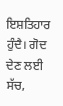ਇਸ਼ਤਿਹਾਰ ਹੁੰਦੈ। ਗੋਦ ਦੇਣ ਲਈ ਸੱਚ,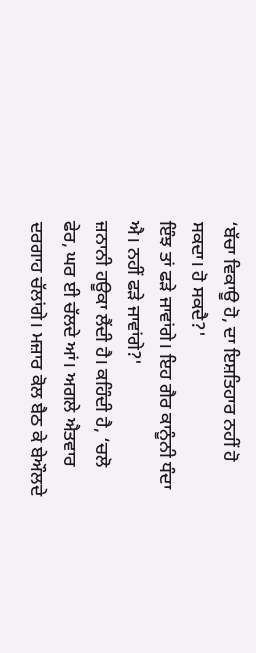‘ਬੱਚਾ ਵਿਕਾਊ ਹੋ, ਦਾ ਇਸ਼ਤਿਹਾਰ ਨਹੀਂ ਹੋ ਸਕਦਾ। ਹੋ ਸਕਦੈ?'
ਇੰਝ ਤਾਂ ਫੜੇ ਜਾਵਾਂਗੇ। ਇਹ ਗੈਰ ਕਾਨੂੰਨੀ ਧੰਦਾ ਐ। ਨਹੀਂ ਫੜੇ ਜਾਵਾਂਗੇ?'
ਜ਼ਨਾਨੀ ਹਊਕਾ ਲੈਂਦੀ ਹੈ। ਕਹਿੰਦੀ ਹੈ, ‘ਚਲੋ ਫੇਰ, ਘਰ ਈ ਚੱਲਦੇ ਆਂ। ਅਗਲੇ ਐਤਵਾਰ ਦਰਗਾਹ ਚੱਲਾਂਗੇ। ਮਜ਼ਾਰ ਕੋਲ ਬੈਠ ਕੇ ਬੇਔਲਦੇ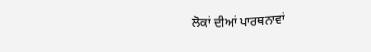ਲੋਕਾਂ ਦੀਆਂ ਪਾਰਥਨਾਵਾਂ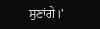ਸੁਣਾਂਗੇ।'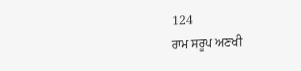124
ਰਾਮ ਸਰੂਪ ਅਣਖੀ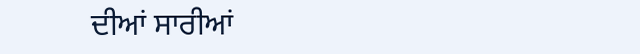ਦੀਆਂ ਸਾਰੀਆਂ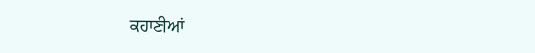ਕਹਾਣੀਆਂ